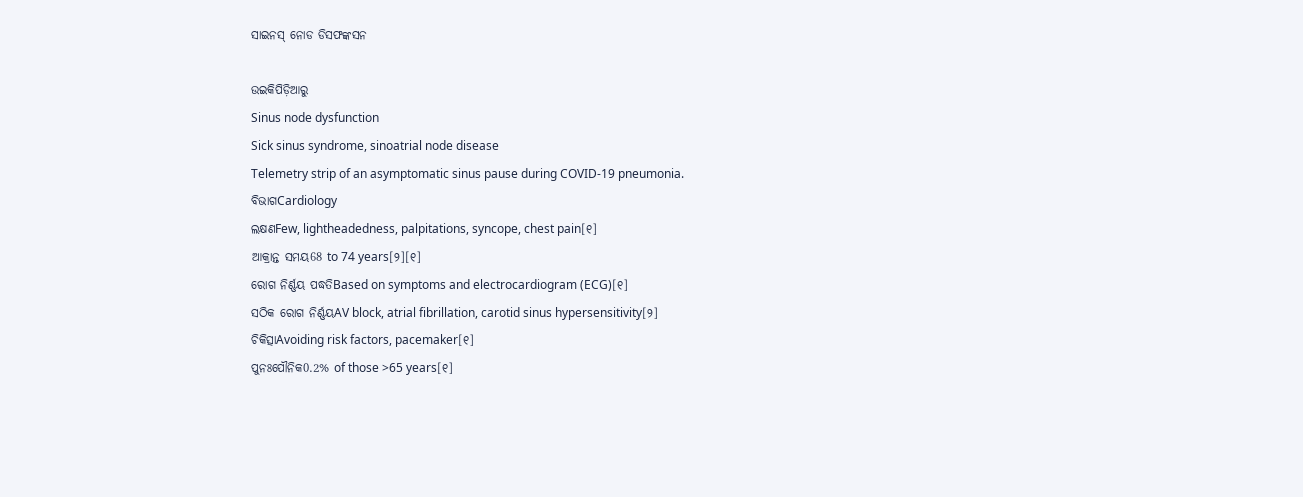ସାଇନସ୍ ନୋଡ ଡିସଫଙ୍କସନ

ଉଇକିପିଡ଼ିଆ‌ରୁ
Sinus node dysfunction
Sick sinus syndrome, sinoatrial node disease
Telemetry strip of an asymptomatic sinus pause during COVID-19 pneumonia.
ବିଭାଗCardiology
ଲକ୍ଷଣFew, lightheadedness, palpitations, syncope, chest pain[୧]
ଆକ୍ରାନ୍ତ ସମୟ68 to 74 years[୨][୧]
ରୋଗ ନିର୍ଣ୍ଣୟ ପଦ୍ଧତିBased on symptoms and electrocardiogram (ECG)[୧]
ସଠିକ ରୋଗ ନିର୍ଣ୍ଣୟAV block, atrial fibrillation, carotid sinus hypersensitivity[୨]
ଚିକିତ୍ସାAvoiding risk factors, pacemaker[୧]
ପୁନଃପୌନିକ0.2% of those >65 years[୧]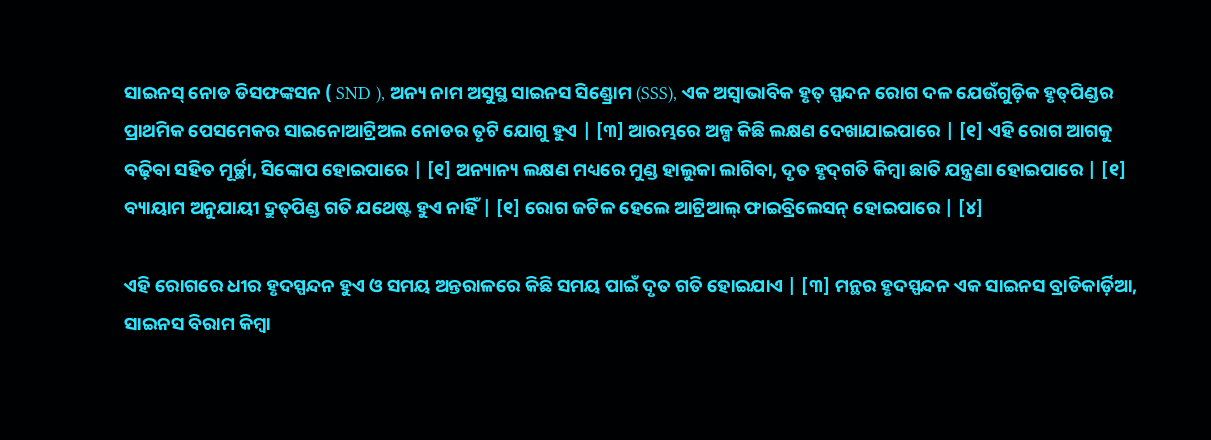ସାଇନସ୍ ନୋଡ ଡିସଫଙ୍କସନ ( SND ), ଅନ୍ୟ ନାମ ଅସୁସ୍ଥ ସାଇନସ ସିଣ୍ଡ୍ରୋମ (SSS), ଏକ ଅସ୍ୱାଭାବିକ ହୃତ୍ ସ୍ପନ୍ଦନ ରୋଗ ଦଳ ଯେଉଁଗୁଡ଼ିକ ହୃତ୍‌ପିଣ୍ଡର ପ୍ରାଥମିକ ପେସମେକର ସାଇନୋଆଟ୍ରିଅଲ ନୋଡର ତୃଟି ଯୋଗୁ ହୁଏ | [୩] ଆରମ୍ଭରେ ଅଳ୍ପ କିଛି ଲକ୍ଷଣ ଦେଖାଯାଇପାରେ | [୧] ଏହି ରୋଗ ଆଗକୁ ବଢ଼ିବା ସହିତ ମୂର୍ଚ୍ଛା, ସିଙ୍କୋପ ହୋଇପାରେ | [୧] ଅନ୍ୟାନ୍ୟ ଲକ୍ଷଣ ମଧ୍ୟରେ ମୁଣ୍ଡ ହାଲୁକା ଲାଗିବା, ଦୃତ ହୃଦ୍‌ଗତି କିମ୍ବା ଛାତି ଯନ୍ତ୍ରଣା ହୋଇପାରେ | [୧] ବ୍ୟାୟାମ ଅନୁଯାୟୀ ଦ୍ରୁତ୍‌ପିଣ୍ଡ ଗତି ଯଥେଷ୍ଟ ହୁଏ ନାହିଁ | [୧] ରୋଗ ଜଟିଳ ହେଲେ ଆଟ୍ରିଆଲ୍ ଫାଇବ୍ରିଲେସନ୍ ହୋଇପାରେ | [୪]

ଏହି ରୋଗରେ ଧୀର ହୃଦସ୍ପନ୍ଦନ ହୁଏ ଓ ସମୟ ଅନ୍ତରାଳରେ କିଛି ସମୟ ପାଇଁ ଦୃତ ଗତି ହୋଇଯାଏ | [୩] ମନ୍ଥର ହୃଦସ୍ପନ୍ଦନ ଏକ ସାଇନସ ବ୍ରାଡିକାର୍ଡ଼ିଆ, ସାଇନସ ବିରାମ କିମ୍ବା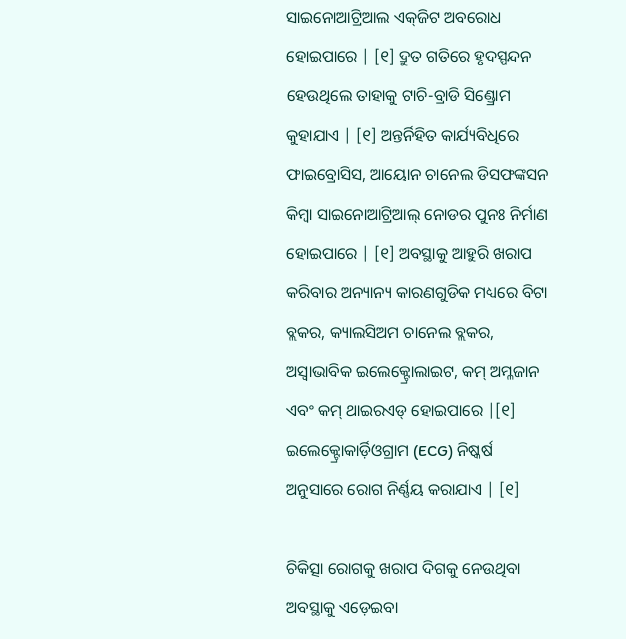ସାଇନୋଆଟ୍ରିଆଲ ଏକ୍‌ଜିଟ ଅବରୋଧ ହୋଇପାରେ | [୧] ଦ୍ରୁତ ଗତିରେ ହୃଦସ୍ପନ୍ଦନ ହେଉଥିଲେ ତାହାକୁ ଟାଚି-ବ୍ରାଡି ସିଣ୍ଡ୍ରୋମ କୁହାଯାଏ | [୧] ଅନ୍ତର୍ନିହିତ କାର୍ଯ୍ୟବିଧିରେ ଫାଇବ୍ରୋସିସ, ଆୟୋନ ଚାନେଲ ଡିସଫଙ୍କସନ କିମ୍ବା ସାଇନୋଆଟ୍ରିଆଲ୍ ନୋଡର ପୁନଃ ନିର୍ମାଣ ହୋଇପାରେ | [୧] ଅବସ୍ଥାକୁ ଆହୁରି ଖରାପ କରିବାର ଅନ୍ୟାନ୍ୟ କାରଣଗୁଡିକ ମଧ୍ୟରେ ବିଟା ବ୍ଲକର, କ୍ୟାଲସିଅମ ଚାନେଲ ବ୍ଲକର, ଅସ୍ୱାଭାବିକ ଇଲେକ୍ଟ୍ରୋଲାଇଟ, କମ୍ ଅମ୍ଳଜାନ ଏବଂ କମ୍ ଥାଇରଏଡ୍ ହୋଇପାରେ |[୧] ଇଲେକ୍ଟ୍ରୋକାର୍ଡ଼ିଓଗ୍ରାମ (ECG) ନିଷ୍କର୍ଷ ଅନୁସାରେ ରୋଗ ନିର୍ଣ୍ଣୟ କରାଯାଏ | [୧]

ଚିକିତ୍ସା ରୋଗକୁ ଖରାପ ଦିଗକୁ ନେଉଥିବା ଅବସ୍ଥାକୁ ଏଡ଼େଇବା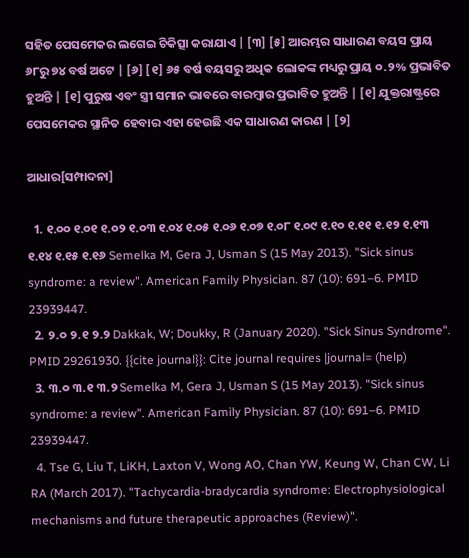ସହିତ ପେସମେକର ଲଗେଇ ଚିକିତ୍ସା କରାଯାଏ | [୩] [୫] ଆରମ୍ଭର ସାଧାରଣ ବୟସ ପ୍ରାୟ ୬୮ରୁ ୭୪ ବର୍ଷ ଅଟେ | [୬] [୧] ୬୫ ବର୍ଷ ବୟସରୁ ଅଧିକ ଲୋକଙ୍କ ମଧ୍ୟରୁ ପ୍ରାୟ ୦.୨% ପ୍ରଭାବିତ ହୁଅନ୍ତି | [୧] ପୁରୁଷ ଏବଂ ସ୍ତ୍ରୀ ସମାନ ଭାବରେ ବାରମ୍ବାର ପ୍ରଭାବିତ ହୁଅନ୍ତି | [୧] ଯୁକ୍ତରାଷ୍ଟ୍ରରେ ପେସମେକର ସ୍ଥାନିତ ହେବାର ଏହା ହେଉଛି ଏକ ସାଧାରଣ କାରଣ | [୨]

ଆଧାର[ସମ୍ପାଦନା]

  1. ୧.୦୦ ୧.୦୧ ୧.୦୨ ୧.୦୩ ୧.୦୪ ୧.୦୫ ୧.୦୬ ୧.୦୭ ୧.୦୮ ୧.୦୯ ୧.୧୦ ୧.୧୧ ୧.୧୨ ୧.୧୩ ୧.୧୪ ୧.୧୫ ୧.୧୬ Semelka M, Gera J, Usman S (15 May 2013). "Sick sinus syndrome: a review". American Family Physician. 87 (10): 691–6. PMID 23939447.
  2. ୨.୦ ୨.୧ ୨.୨ Dakkak, W; Doukky, R (January 2020). "Sick Sinus Syndrome". PMID 29261930. {{cite journal}}: Cite journal requires |journal= (help)
  3. ୩.୦ ୩.୧ ୩.୨ Semelka M, Gera J, Usman S (15 May 2013). "Sick sinus syndrome: a review". American Family Physician. 87 (10): 691–6. PMID 23939447.
  4. Tse G, Liu T, LiKH, Laxton V, Wong AO, Chan YW, Keung W, Chan CW, Li RA (March 2017). "Tachycardia-bradycardia syndrome: Electrophysiological mechanisms and future therapeutic approaches (Review)".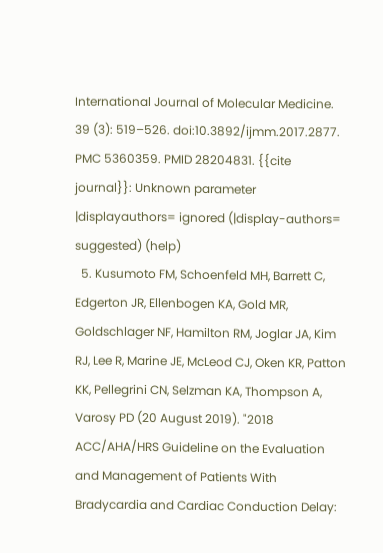International Journal of Molecular Medicine. 39 (3): 519–526. doi:10.3892/ijmm.2017.2877. PMC 5360359. PMID 28204831. {{cite journal}}: Unknown parameter |displayauthors= ignored (|display-authors= suggested) (help)
  5. Kusumoto FM, Schoenfeld MH, Barrett C, Edgerton JR, Ellenbogen KA, Gold MR, Goldschlager NF, Hamilton RM, Joglar JA, Kim RJ, Lee R, Marine JE, McLeod CJ, Oken KR, Patton KK, Pellegrini CN, Selzman KA, Thompson A, Varosy PD (20 August 2019). "2018 ACC/AHA/HRS Guideline on the Evaluation and Management of Patients With Bradycardia and Cardiac Conduction Delay: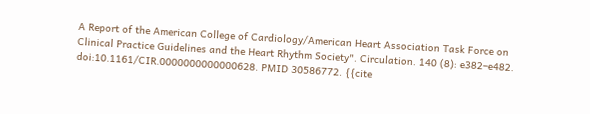A Report of the American College of Cardiology/American Heart Association Task Force on Clinical Practice Guidelines and the Heart Rhythm Society". Circulation. 140 (8): e382–e482. doi:10.1161/CIR.0000000000000628. PMID 30586772. {{cite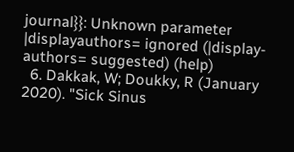journal}}: Unknown parameter |displayauthors= ignored (|display-authors= suggested) (help)
  6. Dakkak, W; Doukky, R (January 2020). "Sick Sinus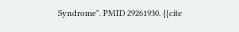Syndrome". PMID 29261930. {{cite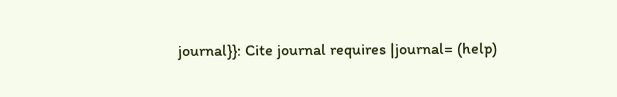journal}}: Cite journal requires |journal= (help)